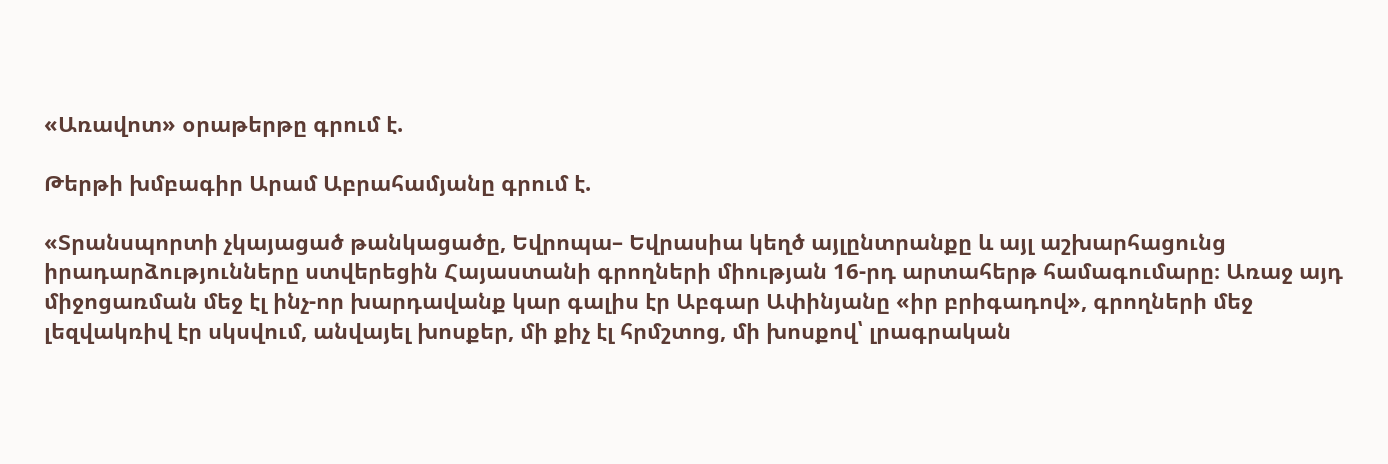«Առավոտ» օրաթերթը գրում է.

Թերթի խմբագիր Արամ Աբրահամյանը գրում է.

«Տրանսպորտի չկայացած թանկացածը, Եվրոպա– Եվրասիա կեղծ այլընտրանքը և այլ աշխարհացունց իրադարձությունները ստվերեցին Հայաստանի գրողների միության 16-րդ արտահերթ համագումարը։ Առաջ այդ միջոցառման մեջ էլ ինչ-որ խարդավանք կար գալիս էր Աբգար Ափինյանը «իր բրիգադով», գրողների մեջ լեզվակռիվ էր սկսվում, անվայել խոսքեր, մի քիչ էլ հրմշտոց, մի խոսքով՝ լրագրական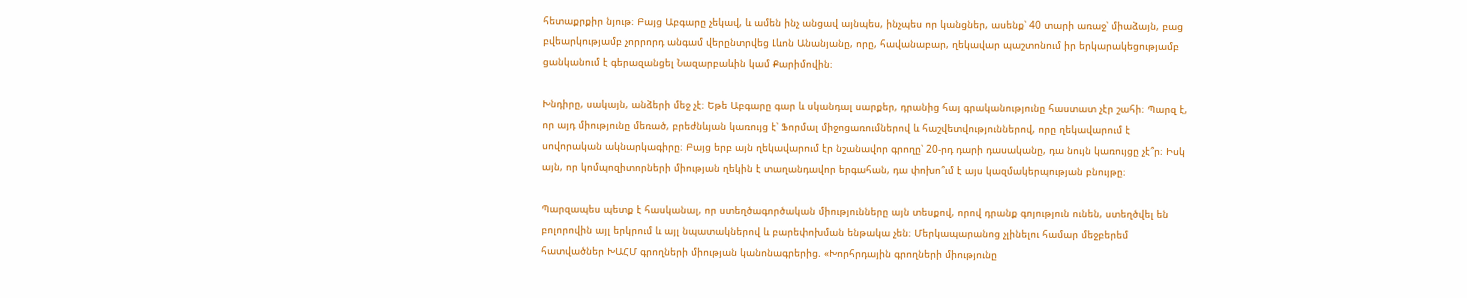հետաքրքիր նյութ։ Բայց Աբգարը չեկավ, և ամեն ինչ անցավ այնպես, ինչպես որ կանցներ, ասենք՝ 40 տարի առաջ՝ միաձայն, բաց բվեարկությամբ չորրորդ անգամ վերընտրվեց Լևոն Անանյանը, որը, հավանաբար, ղեկավար պաշտոնում իր երկարակեցությամբ ցանկանում է գերազանցել Նազարբաևին կամ Քարիմովին։

Խնդիրը, սակայն, անձերի մեջ չէ։ Եթե Աբգարը գար և սկանդալ սարքեր, դրանից հայ գրականությունը հաստատ չէր շահի։ Պարզ է, որ այդ միությունը մեռած, բրեժնևյան կառույց է՝ Ֆորմալ միջոցառումներով և հաշվետվություններով, որը ղեկավարում է սովորական ակնարկագիրը։ Բայց երբ այն ղեկավարում էր նշանավոր գրողը՝ 20-րդ դարի դասականը, դա նույն կառույցը չէ՞ր։ Իսկ այն, որ կոմպոզիտորների միության ղեկին է տաղանդավոր երգահան, դա փոխո՞ւմ է այս կազմակերպության բնույթը։

Պարզապես պետք է հասկանալ, որ ստեղծագործական միությունները այն տեսքով, որով դրանք գոյություն ունեն, ստեղծվել են բոլորովին այլ երկրում և այլ նպատակներով և բարեփոխման ենթակա չեն։ Մերկապարանոց չլինելու համար մեջբերեմ հատվածներ ԽԱՀՄ գրողների միության կանոնագրերից. «Խորհրդային գրողների միությունը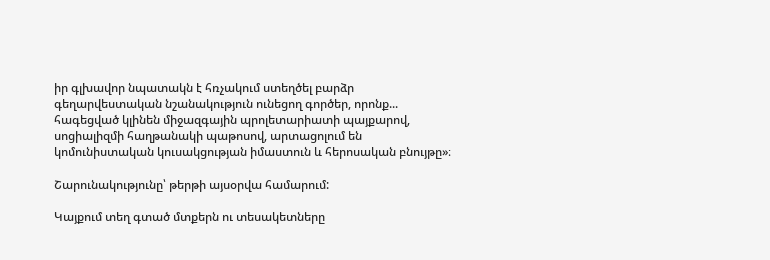իր գլխավոր նպատակն է հռչակում ստեղծել բարձր գեղարվեստական նշանակություն ունեցող գործեր, որոնք... հագեցված կլինեն միջազգային պրոլետարիատի պայքարով, սոցիալիզմի հաղթանակի պաթոսով, արտացոլում են կոմունիստական կուսակցության իմաստուն և հերոսական բնույթը»։

Շարունակությունը՝ թերթի այսօրվա համարում:

Կայքում տեղ գտած մտքերն ու տեսակետները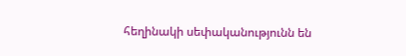հեղինակի սեփականությունն են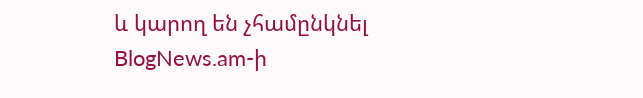և կարող են չհամընկնել BlogNews.am-ի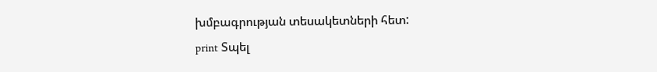խմբագրության տեսակետների հետ:
print Տպել